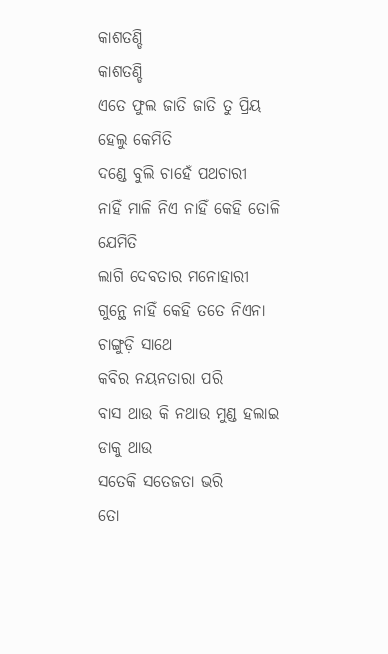କାଶତଣ୍ଡି
କାଶତଣ୍ଡି
ଏତେ ଫୁଲ ଜାତି ଜାତି ତୁ ପ୍ରିୟ ହେଲୁ କେମିତି
ଦଣ୍ଡେ ବୁଲି ଚାହେଁ ପଥଚାରୀ
ନାହିଁ ମାଳି ନିଏ ନାହିଁ କେହି ତୋଳି ଯେମିତି
ଲାଗି ଦେବତାର ମନୋହାରୀ
ଗୁନ୍ଥେ ନାହିଁ କେହି ତତେ ନିଏନା ଚାଙ୍ଗୁଡ଼ି ସାଥେ
କବିର ନୟନତାରା ପରି
ବାସ ଥାଉ କି ନଥାଉ ମୁଣ୍ଡ ହଲାଇ ଡାକୁ ଥାଉ
ସତେକି ସତେଜତା ଭରି
ତୋ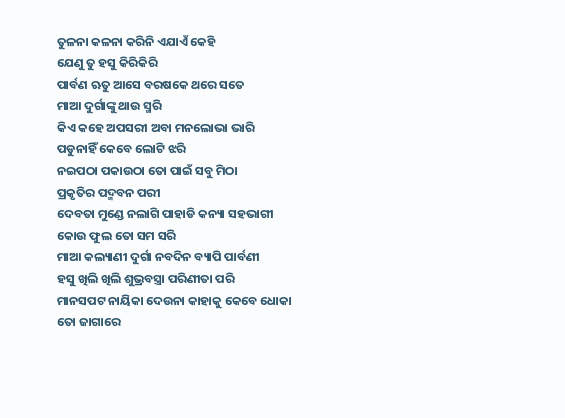ତୁଳନା କଳନା କରିନି ଏଯାଏଁ କେହି
ଯେଣୁ ତୁ ହସୁ କିରିକିରି
ପାର୍ବଣ ଋତୁ ଆସେ ବରଷକେ ଥରେ ସତେ
ମାଆ ଦୁର୍ଗାଙ୍କୁ ଥାଉ ସ୍ମରି
କିଏ କହେ ଅପସରୀ ଅବା ମନଲୋଭା ଭାରି
ପଡୁନାହିଁ କେବେ ଲୋଟି ଝରି
ନଇପଠା ପକାଉଠା ତୋ ପାଇଁ ସବୁ ମିଠା
ପ୍ରକୃତିର ପଦ୍ମବନ ପରୀ
ଦେବତା ମୁଣ୍ଡେ ନଲାଗି ପାହାଡି କନ୍ୟା ସହଭାଗୀ
କୋଉ ଫୁଲ ତୋ ସମ ସରି
ମାଆ କଲ୍ୟାଣୀ ଦୁର୍ଗା ନବଦିନ ବ୍ୟାପି ପାର୍ବଣୀ
ହସୁ ଖିଲି ଖିଲି ଶୁଭ୍ରବସ୍ତ୍ରା ପରିଣୀତା ପରି
ମାନସପଟ ନାୟିକା ଦେଉନା କାହାକୁ କେବେ ଧୋକା
ତୋ ଜାଗାରେ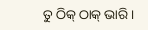ତୁ ଠିକ୍ ଠାକ୍ ଭାରି ।